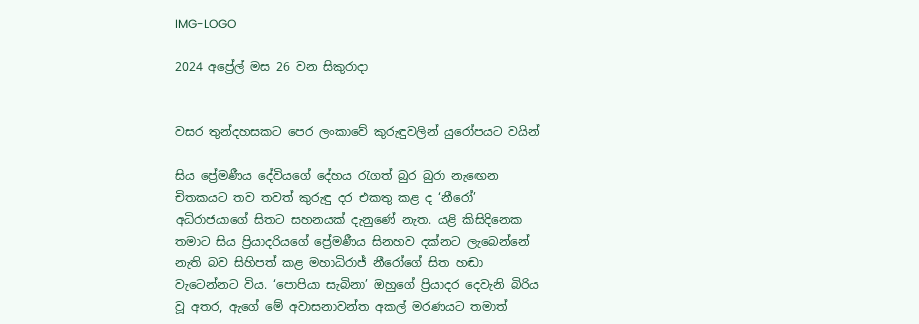IMG-LOGO

2024 අප්‍රේල් මස 26 වන සිකුරාදා


වසර තුන්දහසකට පෙර ලංකාවේ කුරුඳුවලින් යුරෝපයට වයින්

සිය ප්‍රේමණීය දේවියගේ දේහය රැගත් බුර බුරා නැඟෙන චිතකයට තව තවත් කුරුඳු දර එකතු කළ ද ‘නීරෝ’ අධිරාජයාගේ සිතට සහනයක් දැනුණේ නැත. යළි කිසිදිනෙක තමාට සිය ප්‍රියාදරියගේ ප්‍රේමණීය සිනහව දක්නට ලැබෙන්නේ නැති බව සිහිපත් කළ මහාධිරාජ්‍ නීරෝගේ සිත හඬා වැටෙන්නට විය. ‘පොපියා සැබිනා’ ඔහුගේ ප්‍රියාදර දෙවැනි බිරිය වූ අතර, ඇගේ මේ අවාසනාවන්ත අකල් මරණයට තමාත්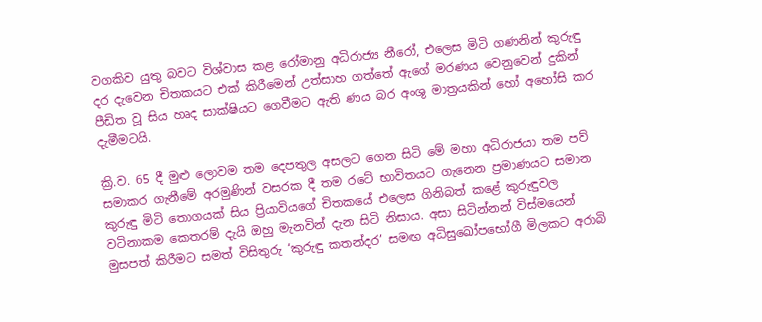වගකිව යුතු බවට විශ්වාස කළ රෝමානු අධිරාජ්‍ය නීරෝ, එලෙස මිටි ගණනින් කුරුඳු දර දැවෙන චිතකයට එක් කිරීමෙන් උත්සාහ ගත්තේ ඇගේ මරණය වෙනුවෙන් දුකින් පීඩිත වූ සිය හෘද සාක්ෂියට ගෙවීමට ඇති ණය බර අංශු මාත්‍රයකින් හෝ අහෝසි කර දැමීමටයි.

ක්‍රි.ව. 65 දී මුළු ලොවම තම දෙපතුල අසලට ගෙන සිටි මේ මහා අධිරාජයා තම පව් සමාකර ගැනීමේ අරමුණින් වසරක දී තම රටේ භාවිතයට ගැනෙන ප්‍රමාණයට සමාන කුරුඳු මිටි තොගයක් සිය ප්‍රියාවියගේ චිතකයේ එලෙස ගිනිබත් කළේ කුරුඳුවල වටිනාකම කෙතරම් දැයි ඔහු මැනවින් දැන සිටි නිසාය. අසා සිටින්නන් විස්මයෙන් මුසපත් කිරීමට සමත් විසිතුරු ‘කුරුඳු කතන්දර’ සමඟ අධිසුඛෝපභෝගී මිලකට අරාබි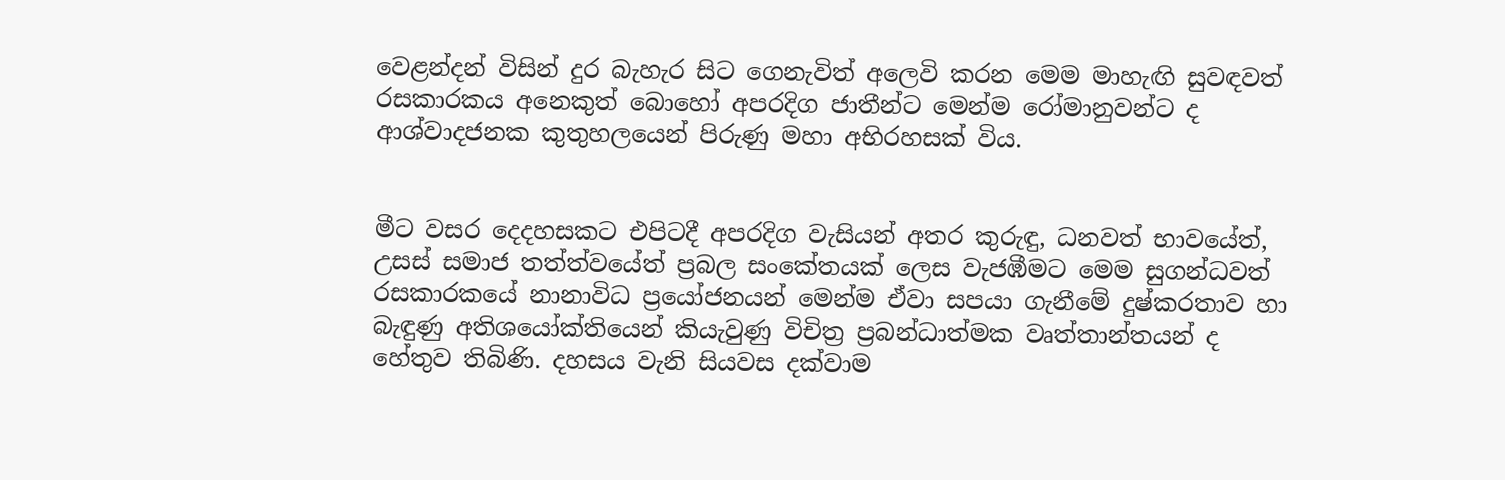වෙළන්දන් විසින් දුර බැහැර සිට ගෙනැවිත් අලෙවි කරන මෙම මාහැඟි සුවඳවත් රසකාරකය අනෙකුත් බොහෝ අපරදිග ජාතීන්ට මෙන්ම රෝමානුවන්ට ද ආශ්වාදජනක කුතුහලයෙන් පිරුණු මහා අභිරහසක් විය.


මීට වසර දෙදහසකට එපිටදී අපරදිග වැසියන් අතර කුරුඳු, ධනවත් භාවයේත්, උසස් සමාජ තත්ත්වයේත් ප්‍රබල සංකේතයක් ලෙස වැජඹීමට මෙම සුගන්ධවත් රසකාරකයේ නානාවිධ ප්‍රයෝජනයන් මෙන්ම ඒවා සපයා ගැනීමේ දුෂ්කරතාව හා බැඳුණු අතිශයෝක්තියෙන් කියැවුණු විචිත්‍ර ප්‍රබන්ධාත්මක වෘත්තාන්තයන් ද හේතුව තිබිණි. දහසය වැනි සියවස දක්වාම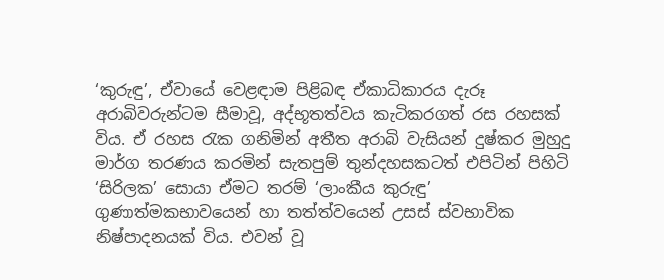‘කුරුඳු’, ඒවායේ වෙළඳාම පිළිබඳ ඒකාධිකාරය දැරූ අරාබිවරුන්ටම සීමාවූ, අද්භූතත්වය කැටිකරගත් රස රහසක් විය. ඒ රහස රැක ගනිමින් අතීත අරාබි වැසියන් දුෂ්කර මුහුදු මාර්ග තරණය කරමින් සැතපුම් තුන්දහසකටත් එපිටින් පිහිටි ‘සිරිලක’ සොයා ඒමට තරම් ‘ලාංකීය කුරුඳු’ ගුණාත්මකභාවයෙන් හා තත්ත්වයෙන් උසස් ස්වභාවික නිෂ්පාදනයක් විය. එවන් වූ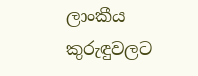ලාංකීය කුරුඳුවලට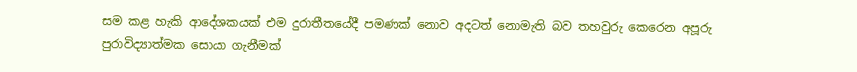සම කළ හැකි ආදේශකයක් එම දුරාතීතයේදී පමණක් නොව අදටත් නොමැති බව තහවුරු කෙරෙන අපූරු පුරාවිද්‍යාත්මක සොයා ගැනීමක්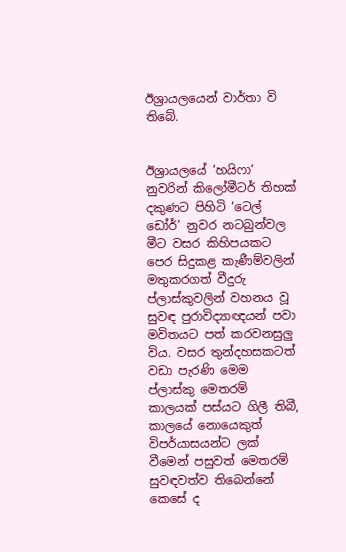ඊශ්‍රායලයෙන් වාර්තා වි තිබේ.


ඊශ්‍රායලයේ ‘හයිෆා‘ නුවරින් කිලෝමීටර් තිහක් දකුණට පිහිටි ‘ටෙල් ඩෝර්’ නුවර නටබුන්වල මීට වසර කිහිපයකට පෙර සිදුකළ කැණීම්වලින් මතුකරගත් වීදුරු ප්ලාස්කුවලින් වහනය වූ සුවඳ පුරාවිද්‍යාඥයන් පවා මවිතයට පත් කරවනසුලු විය. වසර තුන්දහසකටත් වඩා පැරණි මෙම ප්ලාස්කු මෙතරම් කාලයක් පස්යට ගිලී තිබී, කාලයේ නොයෙකුත් විපර්යාසයන්ට ලක් වීමෙන් පසුවත් මෙතරම් සුවඳවත්ව තිබෙන්නේ කෙසේ ද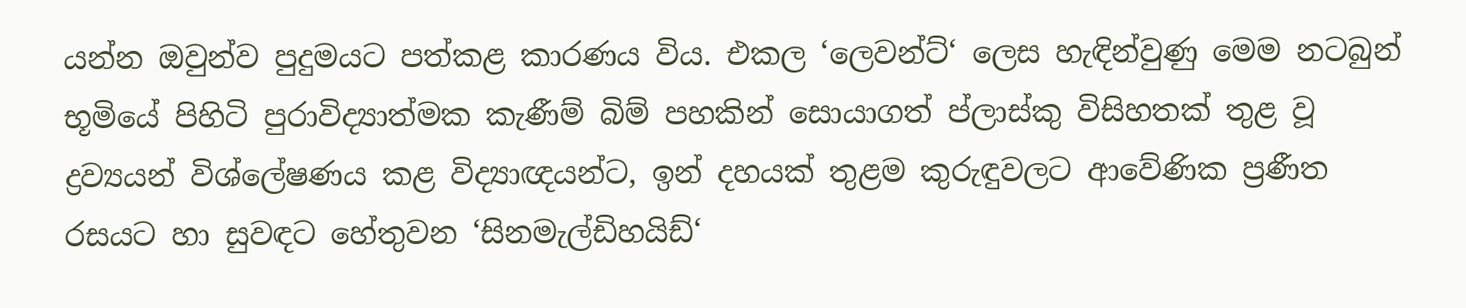යන්න ඔවුන්ව පුදුමයට පත්කළ කාරණය විය. එකල ‘ලෙවන්ට්‘ ලෙස හැඳින්වුණු මෙම නටබුන් භූමියේ පිහිටි පුරාවිද්‍යාත්මක කැණීම් බිම් පහකින් සොයාගත් ප්ලාස්කු විසිහතක් තුළ වූ ද්‍රව්‍යයන් විශ්ලේෂණය කළ විද්‍යාඥයන්ට, ඉන් දහයක් තුළම කුරුඳුවලට ආවේණික ප්‍රණීත රසයට හා සුවඳට හේතුවන ‘සිනමැල්ඩිහයිඩ්‘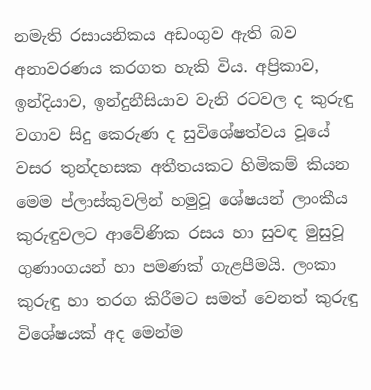නමැති රසායනිකය අඩංගුව ඇති බව අනාවරණය කරගත හැකි විය. අප්‍රිකාව, ඉන්දියාව, ඉන්දුනීසියාව වැනි රටවල ද කුරුඳු වගාව සිදු කෙරුණ ද සුවිශේෂත්වය වූයේ වසර තුන්දහසක අතීතයකට හිමිකම් කියන මෙම ප්ලාස්කුවලින් හමුවූ ශේෂයන් ලාංකීය කුරුඳුවලට ආවේණික රසය හා සුවඳ මුසුවූ ගුණාංගයන් හා පමණක් ගැළපීමයි. ලංකා කුරුඳු හා තරග කිරීමට සමත් වෙනත් කුරුඳු විශේෂයක් අද මෙන්ම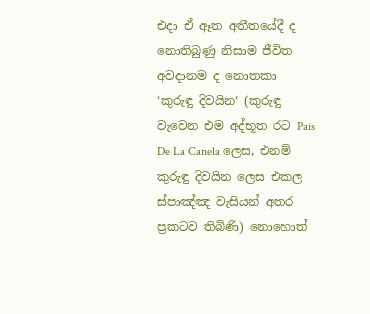එදා ඒ ඈත අතීතයේදී ද නොතිබුණු නිසාම ජීවිත අවදානම ද නොතකා ‘කුරුඳු දිවයින‘ (කුරුඳු වැවෙන එම අද්භූත රට Pais De La Canela ලෙස, එනම් කුරුඳු දිවයින ලෙස එකල ස්පාඤ්ඤ වැසියන් අතර ප්‍රකටව තිබිණි) නොහොත්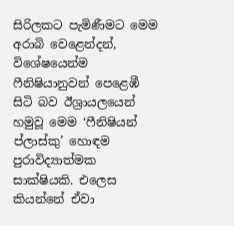සිරිලකට පැමිණීමට මෙම අරාබි වෙළෙන්දන්, විශේෂයෙන්ම ෆීනිෂියානුවන් පෙළෙඹී සිටි බව ඊශ්‍රායලයෙන් හමුවූ මෙම ‘ෆීනිෂියන් ප්ලාස්කු’ හොඳම පුරාවිද්‍යාත්මක සාක්ෂියකි. එලෙස කියන්නේ ඒවා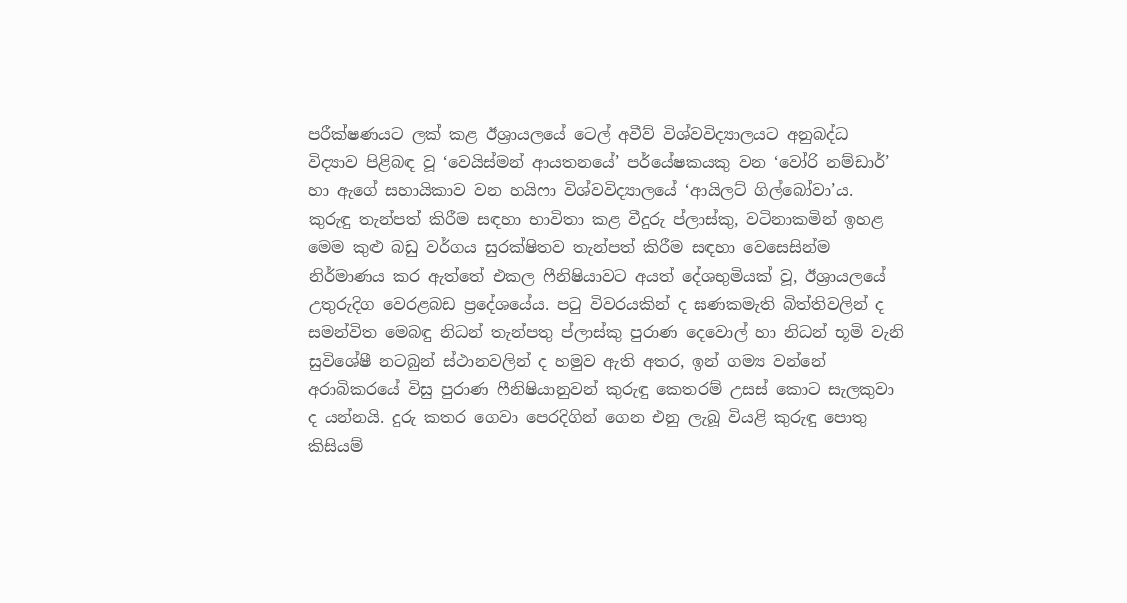පරීක්ෂණයට ලක් කළ ඊශ්‍රායලයේ ටෙල් අවීව් විශ්වවිද්‍යාලයට අනුබද්ධ විද්‍යාව පිළිබඳ වූ ‘වෙයිස්මන් ආයතනයේ’ පර්යේෂකයකු වන ‘වෝරි නම්ඩාර්’ හා ඇගේ සහායිකාව වන හයිෆා විශ්වවිද්‍යාලයේ ‘ආයිලට් ගිල්බෝවා’ය.
කුරුඳු තැන්පත් කිරීම සඳහා භාවිතා කළ වීදුරු ප්ලාස්කු, වටිනාකමින් ඉහළ මෙම කුළු බඩු වර්ගය සුරක්ෂිතව තැන්පත් කිරීම සඳහා වෙසෙසින්ම නිර්මාණය කර ඇත්තේ එකල ෆීනිෂියාවට අයත් දේශභුමියක් වූ, ඊශ්‍රායලයේ උතුරුදිග වෙරළබඩ ප්‍රදේශයේය. පටු විවරයකින් ද ඝණකමැති බිත්තිවලින් ද සමන්විත මෙබඳු නිධන් තැන්පතු ප්ලාස්කු පුරාණ දෙවොල් හා නිධන් භූමි වැනි සුවිශේෂී නටබුන් ස්ථානවලින් ද හමුව ඇති අතර, ඉන් ගම්‍ය වන්නේ අරාබිකරයේ විසු පුරාණ ෆීනිෂියානුවන් කුරුඳු කෙතරම් උසස් කොට සැලකුවා ද යන්නයි. දුරු කතර ගෙවා පෙරදිගින් ගෙන එනු ලැබූ වියළි කුරුඳු පොතු කිසියම්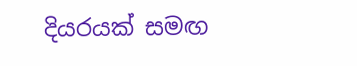දියරයක් සමඟ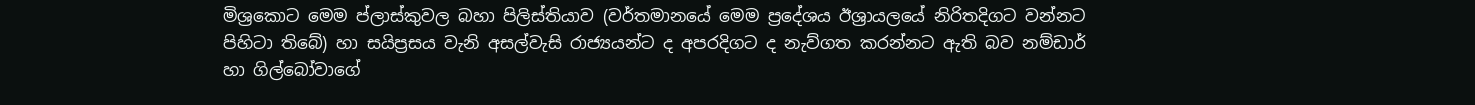මිශ්‍රකොට මෙම ප්ලාස්කුවල බහා පිලිස්තියාව (වර්තමානයේ මෙම ප්‍රදේශය ඊශ්‍රායලයේ නිරිතදිගට වන්නට පිහිටා තිබේ) හා සයිප්‍රසය වැනි අසල්වැසි රාජ්‍යයන්ට ද අපරදිගට ද නැව්ගත කරන්නට ඇති බව නම්ඩාර් හා ගිල්බෝවාගේ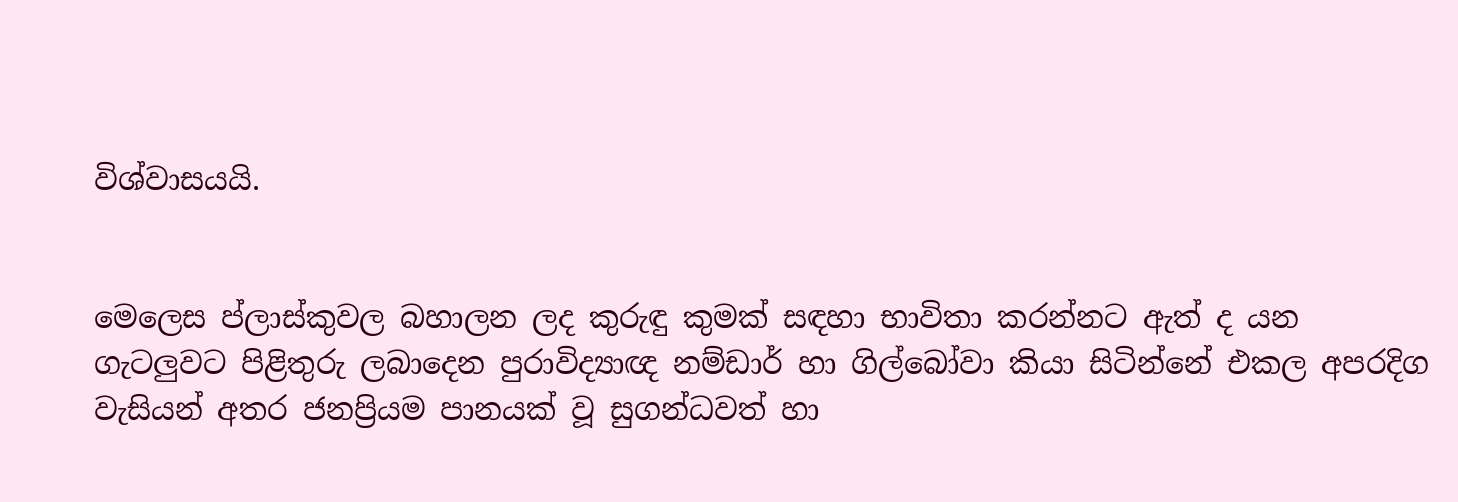විශ්වාසයයි.


මෙලෙස ප්ලාස්කුවල බහාලන ලද කුරුඳු කුමක් සඳහා භාවිතා කරන්නට ඇත් ද යන ගැටලුවට පිළිතුරු ලබාදෙන පුරාවිද්‍යාඥ නම්ඩාර් හා ගිල්බෝවා කියා සිටින්නේ එකල අපරදිග වැසියන් අතර ජනප්‍රියම පානයක් වූ සුගන්ධවත් හා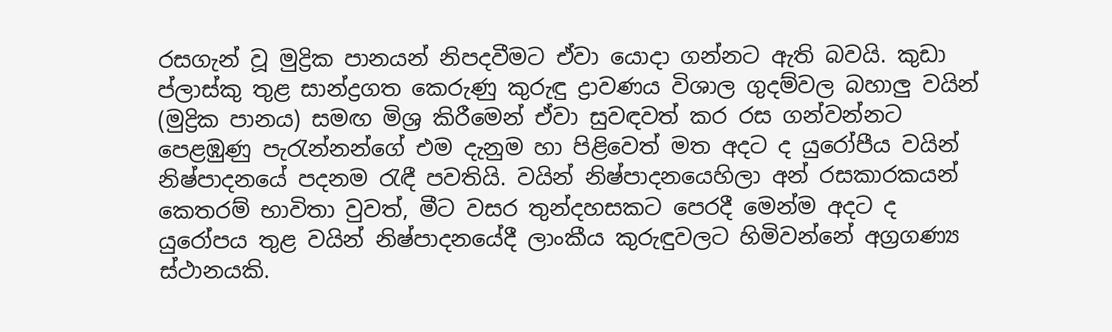රසගැන් වූ මුද්‍රික පානයන් නිපදවීමට ඒවා යොදා ගන්නට ඇති බවයි. කුඩා ප්ලාස්කු තුළ සාන්ද්‍රගත කෙරුණු කුරුඳු ද්‍රාවණය විශාල ගුදම්වල බහාලු වයින් (මුද්‍රික පානය) සමඟ මිශ්‍ර කිරීමෙන් ඒවා සුවඳවත් කර රස ගන්වන්නට පෙළඹුණු පැරැන්නන්ගේ එම දැනුම හා පිළිවෙත් මත අදට ද යුරෝපීය වයින් නිෂ්පාදනයේ පදනම රැඳී පවතියි. වයින් නිෂ්පාදනයෙහිලා අන් රසකාරකයන් කෙතරම් භාවිතා වුවත්, මීට වසර තුන්දහසකට පෙරදී මෙන්ම අදට ද යුරෝපය තුළ වයින් නිෂ්පාදනයේදී ලාංකීය කුරුඳුවලට හිමිවන්නේ අග්‍රගණ්‍ය ස්ථානයකි.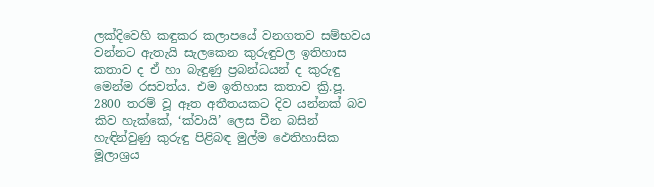ලක්දිවෙහි කඳුකර කලාපයේ වනගතව සම්භවය වන්නට ඇතැයි සැලකෙන කුරුඳුවල ඉතිහාස කතාව ද ඒ හා බැඳුණු ප්‍රබන්ධයන් ද කුරුඳු මෙන්ම රසවත්ය. එම ඉතිහාස කතාව ක්‍රි.පූ. 2800 තරම් වූ ඈත අතීතයකට දිව යන්නක් බව කිව හැක්කේ, ‘ක්වායි’ ලෙස චීන බසින් හැඳින්වුණු කුරුඳු පිළිබඳ මුල්ම ඵෙතිහාසික මූලාශ්‍රය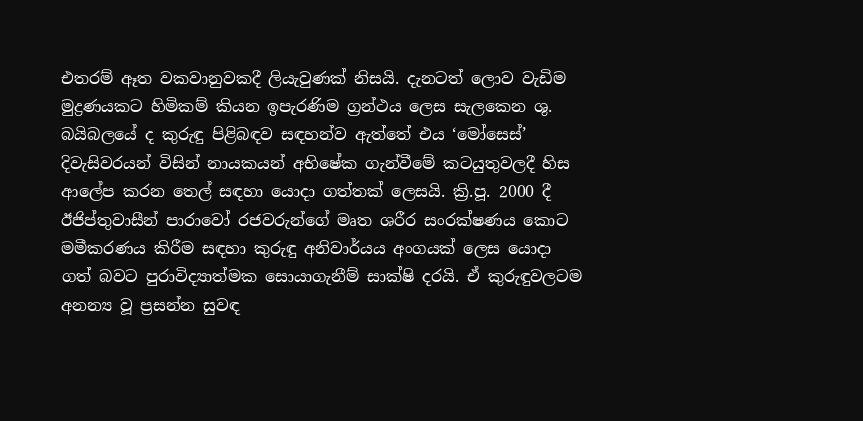එතරම් ඈත වකවානුවකදී ලියැවුණක් නිසයි. දැනටත් ලොව වැඩිම මුද්‍රණයකට හිමිකම් කියන ඉපැරණිම ග්‍රන්ථය ලෙස සැලකෙන ශු. බයිබලයේ ද කුරුඳු පිළිබඳව සඳහන්ව ඇත්තේ එය ‘මෝසෙස්’ දිවැසිවරයන් විසින් නායකයන් අභිෂේක ගැන්වීමේ කටයුතුවලදී හිස ආලේප කරන තෙල් සඳහා යොදා ගත්තක් ලෙසයි. ක්‍රි.පූ. 2000 දී ඊජිප්තුවාසීන් පාරාවෝ රජවරුන්ගේ මෘත ශරීර සංරක්ෂණය කොට මමීකරණය කිරීම සඳහා කුරුඳු අනිවාර්යය අංගයක් ලෙස යොදා ගත් බවට පුරාවිද්‍යාත්මක සොයාගැනීම් සාක්ෂි දරයි. ඒ කුරුඳුවලටම අනන්‍ය වූ ප්‍රසන්න සුවඳ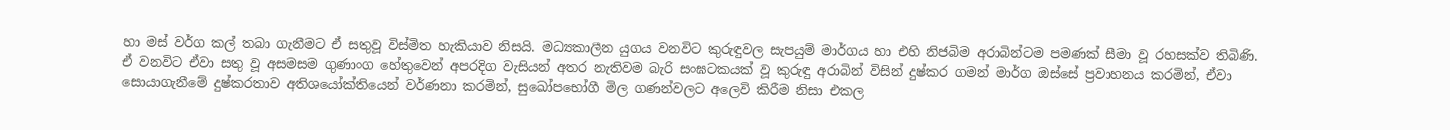හා මස් වර්ග කල් තබා ගැනීමට ඒ සතුවූ විස්මිත හැකියාව නිසයි. මධ්‍යකාලීන යුගය වනවිට කුරුඳුවල සැපයුම් මාර්ගය හා එහි නිජබිම අරාබින්ටම පමණක් සීමා වූ රහසක්ව තිබිණි. ඒ වනවිට ඒවා සතු වූ අසමසම ගුණාංග හේතුවෙන් අපරදිග වැසියන් අතර නැතිවම බැරි සංඝටකයක් වූ කුරුඳු අරාබින් විසින් දුෂ්කර ගමන් මාර්ග ඔස්සේ ප්‍රවාහනය කරමින්, ඒවා සොයාගැනීමේ දුෂ්කරතාව අතිශයෝක්තියෙන් වර්ණනා කරමින්, සුඛෝපභෝගී මිල ගණන්වලට අලෙවි කිරීම නිසා එකල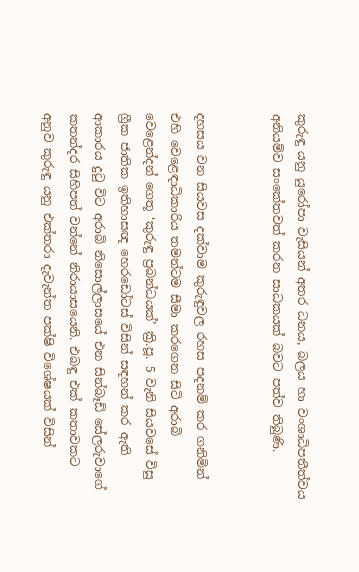කුරුඳු යනු යුරෝපා වැසියන් අතර ධනය, බලය හා වංශාධිපතීත්වය අනියම්ව සංකේතවත් කරන සාධකයක් බවට පත්ව තිබුණි.


දහසය වන සියවස දක්වාම කුරුඳුවල රහස පදනම් කර ගනිමින් එහි වෙළෙඳාධිකාරිය තමන්ටම සීමා කරගෙන සිටි අරාබි වෙළෙන්දන් ගෙතූ ‘කුරුඳු ප්‍රබන්ධයක්’ ක්‍රි.පූ. 5 වැනි සියවසේ විසු ග්‍රීක ජාතික ඉතිහාසඥ හෙරඩෝටස් විසින් සඳහන් කර ඇති ආකාරය දුටු විට අරාබි නිසොල්ලාසයේ එන සින්බෑඩ් සේලරුවාගේ කතන්දර සිහිපත් වන්නේ නිරායාසයෙනි. එබඳු එක් කතාවකට අනුව කුරුඳු යනු එක්තරා දැවැන්ත පක්ෂි විශේෂයක් විසින්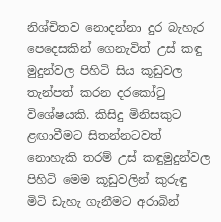නිශ්චිතව නොදන්නා දුර බැහැර පෙදෙසකින් ගෙනැවිත් උස් කඳු මුදුන්වල පිහිටි සිය කූඩුවල තැන්පත් කරන දරකෝටු විශේෂයකි. කිසිදු මිනිසකුට ළඟාවීමට සිතන්නටවත් නොහැකි තරම් උස් කඳුමුදුන්වල පිහිටි මෙම කූඩුවලින් කුරුඳු මිටි ඩැහැ ගැනීමට අරාබින්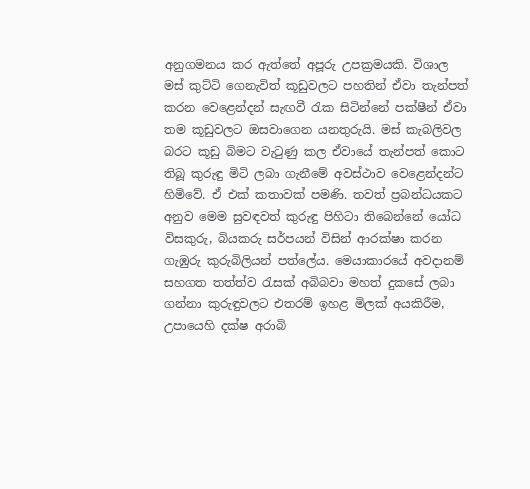අනුගමනය කර ඇත්තේ අපූරු උපක්‍රමයකි. විශාල මස් කුට්ටි ගෙනැවිත් කූඩුවලට පහතින් ඒවා තැන්පත් කරන වෙළෙන්දන් සැඟවී රැක සිටින්නේ පක්ෂීන් ඒවා තම කූඩුවලට ඔසවාගෙන යනතුරුයි. මස් කැබලිවල බරට කූඩු බිමට වැටුණු කල ඒවායේ තැන්පත් කොට තිබූ කුරුඳු මිටි ලබා ගැනීමේ අවස්ථාව වෙළෙන්දන්ට හිමිවේ. ඒ එක් කතාවක් පමණි. තවත් ප්‍රබන්ධයකට අනුව මෙම සුවඳවත් කුරුඳු පිහිටා තිබෙන්නේ යෝධ විසකුරු, බියකරු සර්පයන් විසින් ආරක්ෂා කරන ගැඹුරු කුරුබිලියන් පත්ලේය. මෙයාකාරයේ අවදානම් සහගත තත්ත්ව රැසක් අබිබවා මහත් දුකසේ ලබා ගන්නා කුරුඳුවලට එතරම් ඉහළ මිලක් අයකිරීම, උපායෙහි දක්ෂ අරාබි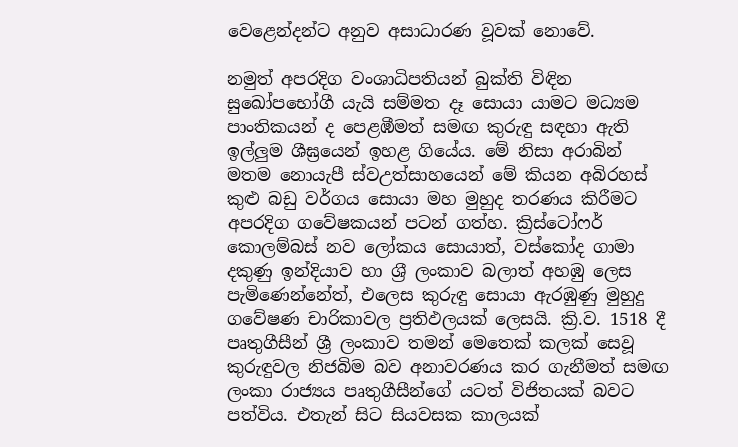වෙළෙන්දන්ට අනුව අසාධාරණ වූවක් නොවේ.

නමුත් අපරදිග වංශාධිපතියන් බුක්ති විඳින සුඛෝපභෝගී යැයි සම්මත දෑ සොයා යාමට මධ්‍යම පාංතිකයන් ද පෙළඹීමත් සමඟ කුරුඳු සඳහා ඇති ඉල්ලුම ශීඝ්‍රයෙන් ඉහළ ගියේය. මේ නිසා අරාබින් මතම නොයැපී ස්වඋත්සාහයෙන් මේ කියන අබිරහස් කුළු බඩු වර්ගය සොයා මහ මුහුද තරණය කිරීමට අපරදිග ගවේෂකයන් පටන් ගත්හ. ක්‍රිස්ටෝෆර් කොලම්බස් නව ලෝකය සොයාත්, වස්කෝද ගාමා දකුණු ඉන්දියාව හා ශ්‍ර‌ී ලංකාව බලාත් අහඹු ලෙස පැමිණෙන්නේත්, එලෙස කුරුඳු සොයා ඇරඹුණු මුහුදු ගවේෂණ චාරිකාවල ප්‍රතිඵලයක් ලෙසයි. ක්‍රි.ව. 1518 දී පෘතුගීසීන් ශ්‍රී ලංකාව තමන් මෙතෙක් කලක් සෙවූ කුරුඳුවල නිජබිම බව අනාවරණය කර ගැනීමත් සමඟ ලංකා රාජ්‍යය පෘතුගීසීන්ගේ යටත් විජිතයක් බවට පත්විය. එතැන් සිට සියවසක කාලයක්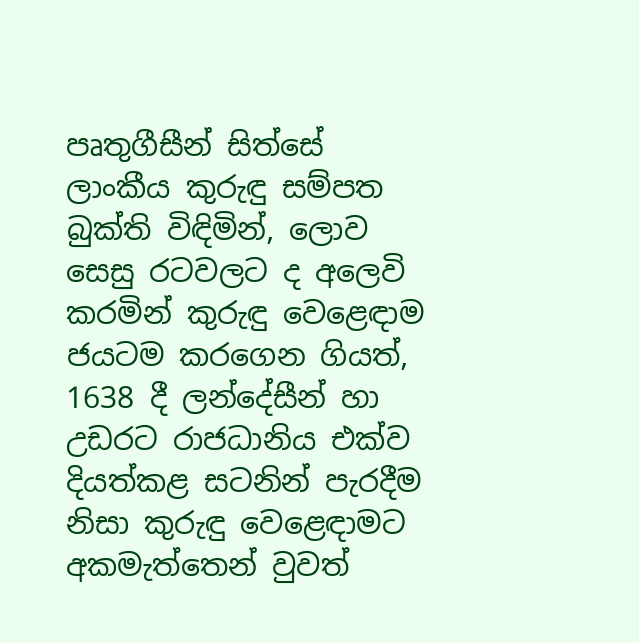පෘතුගීසීන් සිත්සේ ලාංකීය කුරුඳු සම්පත බුක්ති විඳිමින්, ලොව සෙසු රටවලට ද අලෙවි කරමින් කුරුඳු වෙළෙඳාම ජයටම කරගෙන ගියත්, 1638 දී ලන්දේසීන් හා උඩරට රාජධානිය එක්ව දියත්කළ සටනින් පැරදීම නිසා කුරුඳු වෙළෙඳාමට අකමැත්තෙන් වුවත්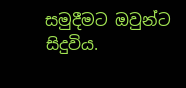සමුදීමට ඔවුන්ට සිදුවිය.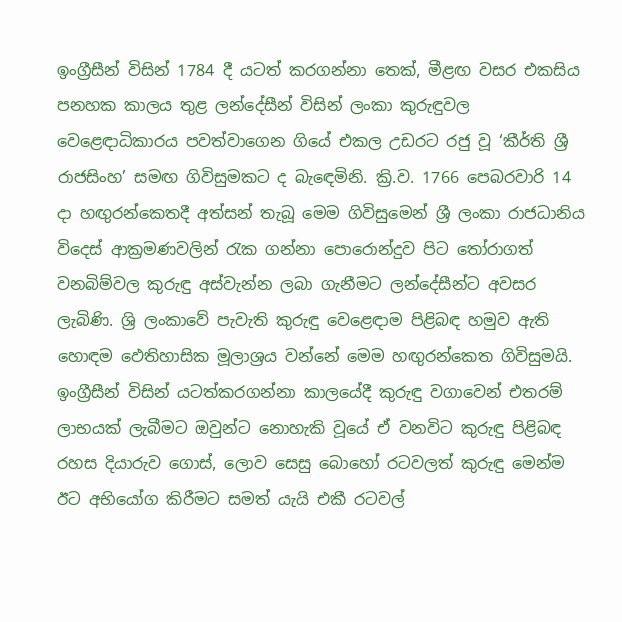ඉංග්‍රීසීන් විසින් 1784 දී යටත් කරගන්නා තෙක්, මීළඟ වසර එකසිය පනහක කාලය තුළ ලන්දේසීන් විසින් ලංකා කුරුඳුවල වෙළෙඳාධිකාරය පවත්වාගෙන ගියේ එකල උඩරට රජු වූ ‘කීර්ති ශ්‍රී රාජසිංහ’ සමඟ ගිවිසුමකට ද බැඳෙමිනි. ක්‍රි.ව. 1766 පෙබරවාරි 14 දා හඟුරන්කෙතදී අත්සන් තැබූ මෙම ගිවිසුමෙන් ශ්‍රී ලංකා රාජධානිය විදෙස් ආක්‍රමණවලින් රැක ගන්නා පොරොන්දුව පිට තෝරාගත් වනබිම්වල කුරුඳු අස්වැන්න ලබා ගැනීමට ලන්දේසීන්ට අවසර ලැබිණි. ශ්‍රි ලංකාවේ පැවැති කුරුඳු වෙළෙඳාම පිළිබඳ හමුව ඇති හොඳම ඵෙතිහාසික මූලාශ්‍රය වන්නේ මෙම හඟුරන්කෙත ගිවිසුමයි. ඉංග්‍රීසීන් විසින් යටත්කරගන්නා කාලයේදී කුරුඳු වගාවෙන් එතරම් ලාභයක් ලැබීමට ඔවුන්ට නොහැකි වූයේ ඒ වනවිට කුරුඳු පිළිබඳ රහස දියාරුව ගොස්, ලොව සෙසු බොහෝ රටවලත් කුරුඳු මෙන්ම ඊට අභියෝග කිරීමට සමත් යැයි එකී රටවල්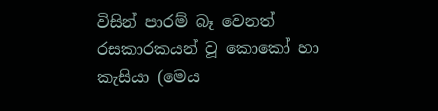විසින් පාරම් බෑ වෙනත් රසකාරකයන් වූ කොකෝ හා කැසියා (මෙය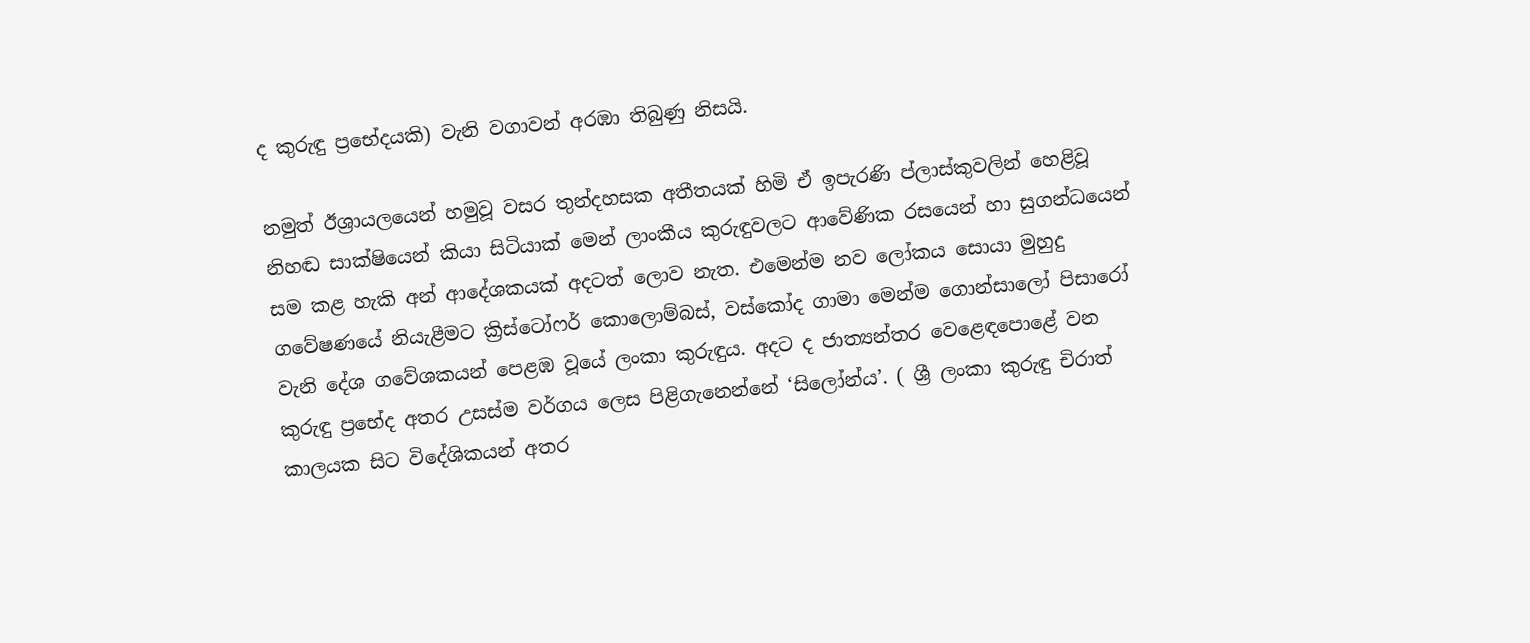ද කුරුඳු ප්‍රභේදයකි) වැනි වගාවන් අරඹා තිබුණු නිසයි.

නමුත් ඊශ්‍රායලයෙන් හමුවූ වසර තුන්දහසක අතීතයක් හිමි ඒ ඉපැරණි ප්ලාස්කුවලින් හෙළිවූ නිහඬ සාක්ෂියෙන් කියා සිටියාක් මෙන් ලාංකීය කුරුඳුවලට ආ‍වේණික රසයෙන් හා සුගන්ධයෙන් සම කළ හැකි අන් ආදේශකයක් අදටත් ලොව නැත. එමෙන්ම නව ලෝකය සොයා මුහුදු ගවේෂණයේ නියැළීමට ක්‍රිස්ටෝෆර් කොලොම්බස්, වස්කෝද ගාමා මෙන්ම ගොන්සාලෝ පිසාරෝ වැනි දේශ ගවේශකයන් පෙළඹ වූයේ ලංකා කුරුඳුය. අදට ද ජාත්‍යන්තර වෙළෙඳපොළේ වන කුරුඳු ප්‍රභේද අතර උසස්ම වර්ගය ලෙස පිළිගැනෙන්නේ ‘සිලෝන්ය’. ( ශ්‍රී ලංකා කුරුඳු චිරාත් කාලයක සිට විදේශිකයන් අතර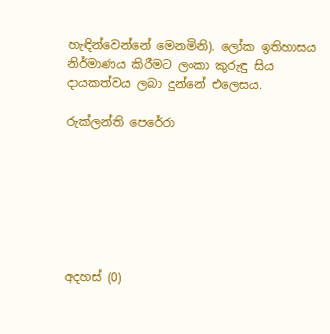හැඳින්වෙන්නේ මෙනමිනි). ලෝක ඉතිහාසය නිර්මාණය කිරීමට ලංකා කුරුඳු සිය දායකත්වය ලබා දුන්නේ එලෙසය.

රුක්ලන්ති පෙරේරා







අදහස් (0)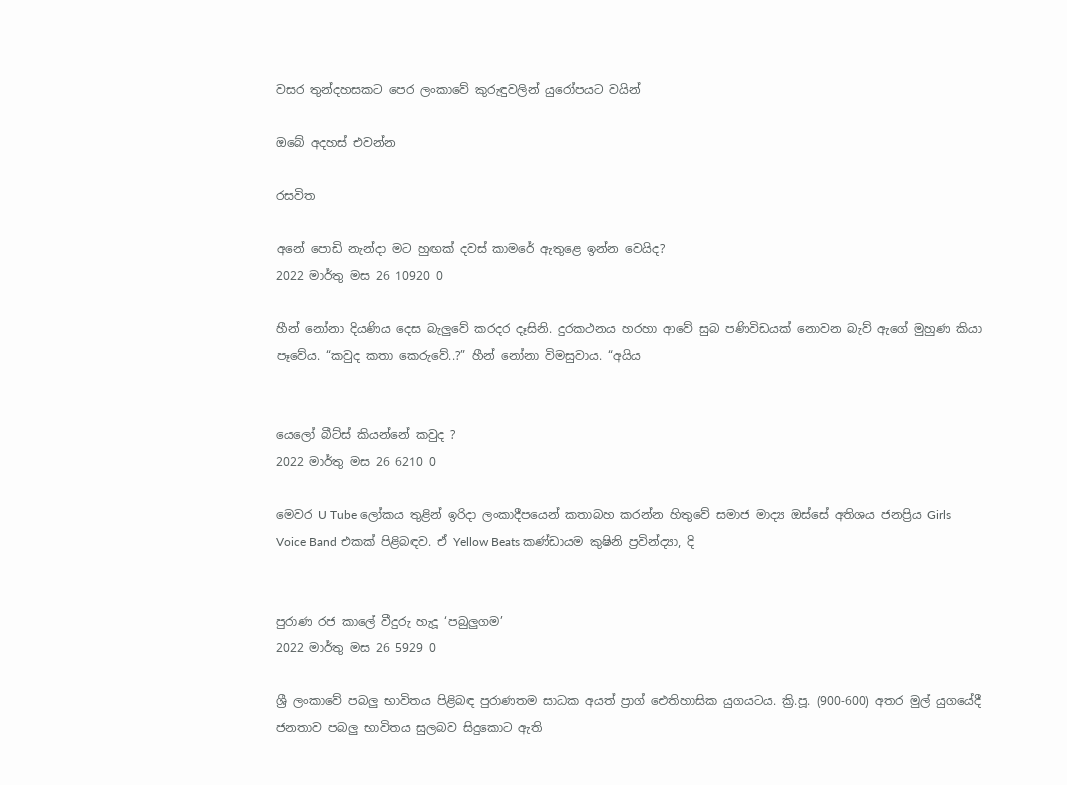වසර තුන්දහසකට පෙර ලංකාවේ කුරුඳුවලින් යුරෝපයට වයින්

ඔබේ අදහස් එවන්න

රසවිත

අනේ පොඩි නැන්දා මට හුඟක් දවස් කාමරේ ඇතුළෙ ඉන්න වෙයිද?
2022 මාර්තු මස 26 10920 0

හීන් නෝනා දියණිය දෙස බැලු‍වේ කරදර දෑසිනි. දුරකථනය හරහා ආවේ සුබ පණිවිඩයක් නොවන බැව් ඇගේ මුහුණ කියා පෑවේය. “කවුද කතා කෙරුවේ..?” හීන් නෝනා විමසුවාය. “අයිය


යෙලෝ බීට්ස් කියන්නේ කවුද ?
2022 මාර්තු මස 26 6210 0

මෙවර U Tube ලෝකය තුළින් ඉරිදා ලංකාදීපයෙන් කතාබහ කරන්න හිතුවේ සමාජ මාද්‍ය ඔස්සේ අතිශය ජනප්‍රිය Girls Voice Band එකක් පිළිබඳව. ඒ Yellow Beats කණ්ඩායම කුෂිනි ප්‍රවින්ද්‍යා, දි


පුරාණ රජ කාලේ වීදුරු හැදූ ‘පබුලුගම’
2022 මාර්තු මස 26 5929 0

ශ්‍රී ලංකාවේ පබලු භාවිතය පිළිබඳ පුරාණතම සාධක අයත් ප්‍රාග් ඓතිහාසික යුගයටය. ක්‍රි.පූ. (900-600) අතර මුල් යුගයේදී ජනතාව පබලු භාවිතය සුලබව සිදුකොට ඇති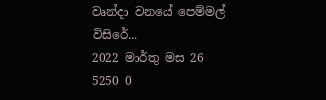වෘන්දා වනයේ පෙම්මල් විසිරේ...
2022 මාර්තු මස 26 5250 0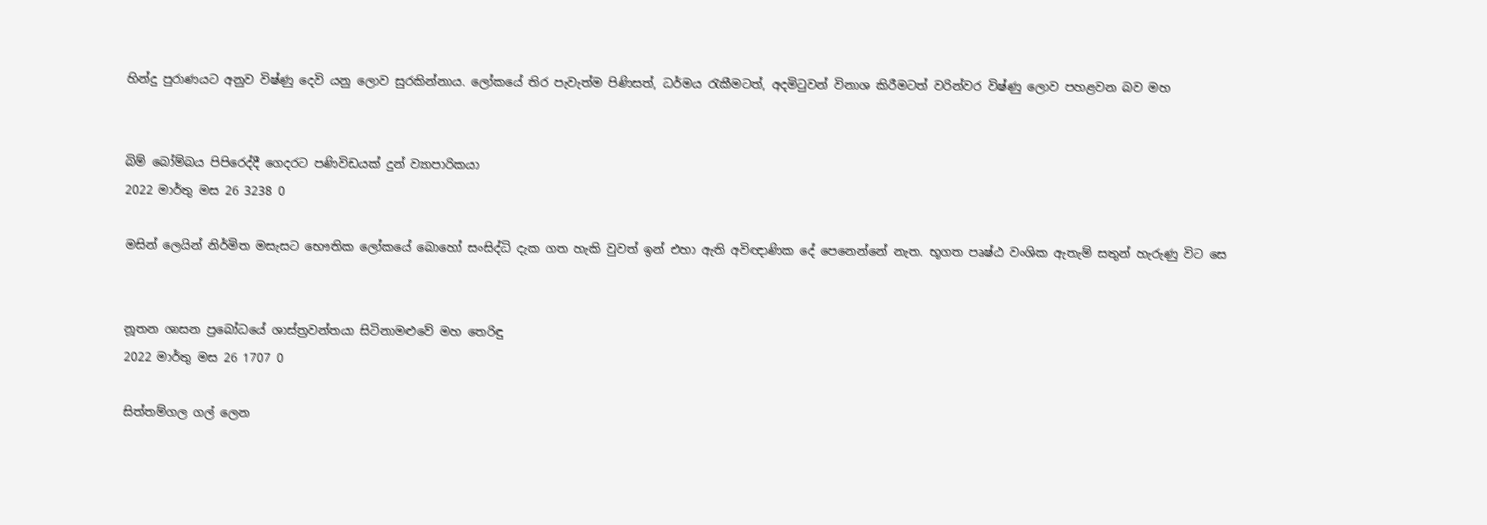හින්දු පුරාණයට අනුව විෂ්ණු දෙවි යනු ලොව සුරකින්නාය. ලෝකයේ තිර පැවැත්ම පිණිසත්, ධර්මය රැකීමටත්, අදමිටුවන් විනාශ කිරීමටත් වරින්වර විෂ්ණු ලොව පහළවන බව මහ


බිම් බෝම්බය පිපිරෙද්දී ගෙදරට පණිවිඩයක් දුන් ව්‍යාපාරිකයා
2022 මාර්තු මස 26 3238 0

මසින් ලෙයින් නිර්මිත මසැසට භෞතික ලෝකයේ බොහෝ සංසිද්ධි දැක ගත හැකි වුවත් ඉන් එහා ඇති අවිඥාණික දේ පෙනෙන්නේ නැත. භූගත පෘෂ්ඨ වංශික ඇතැම් සතුන් හැරුණු විට සෙ


නූතන ශාසන ප්‍රබෝධයේ ශාස්ත්‍රවන්තයා සිටිනාමළුවේ මහ තෙරිඳු
2022 මාර්තු මස 26 1707 0

සිත්තම්ගල ගල් ලෙන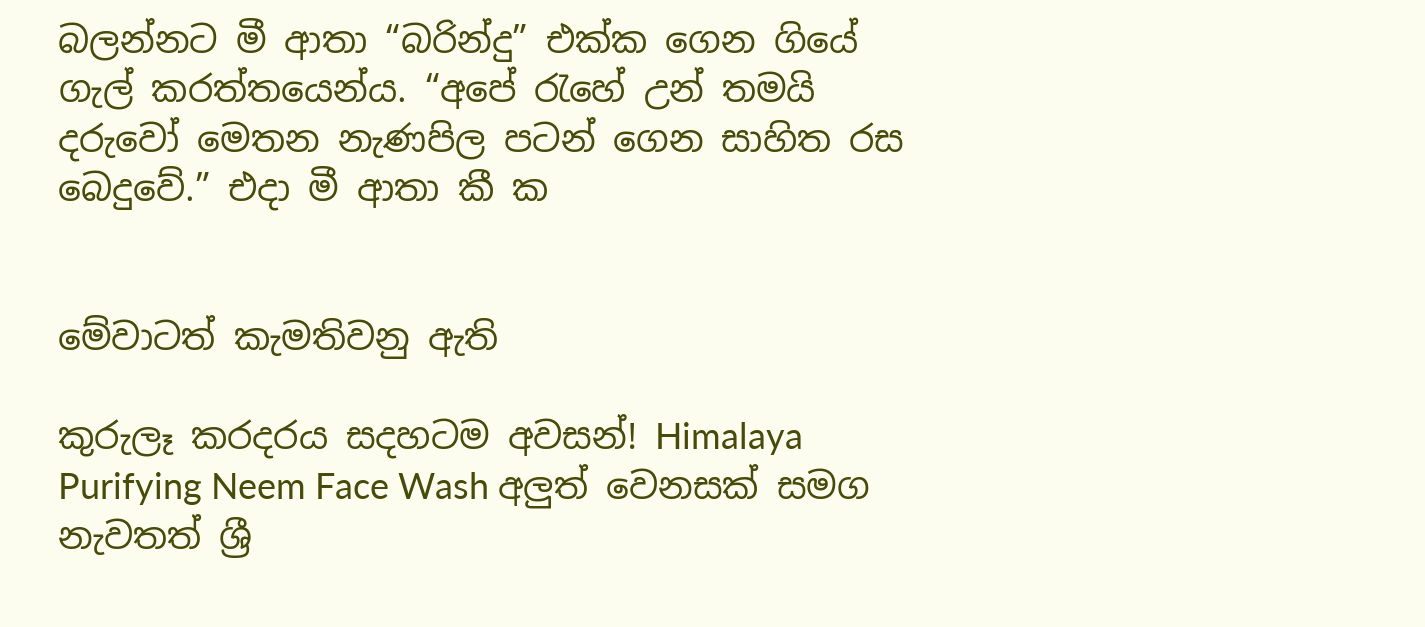බලන්නට මී ආතා “බරින්දු” එක්ක ගෙන ගියේ ගැල් කරත්තයෙන්ය. “අපේ ‍රැහේ උන් තමයි දරුවෝ මෙතන නැණපිල පටන් ගෙන සාහිත රස බෙදුවේ.” එදා මී ආතා කී ක


මේවාටත් කැමතිවනු ඇති

කුරුලෑ කරදරය සදහටම අවසන්! Himalaya Purifying Neem Face Wash අලුත් වෙනසක් සමග නැවතත් ශ්‍රී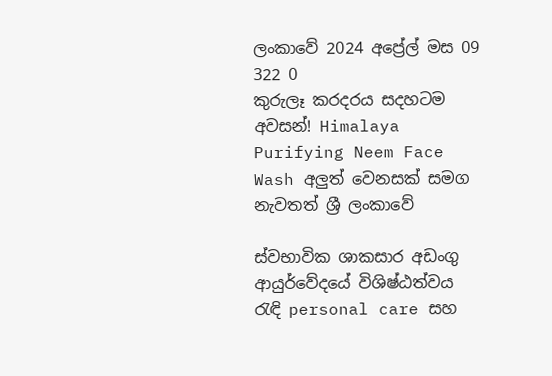ලංකාවේ 2024 අප්‍රේල් මස 09 322 0
කුරුලෑ කරදරය සදහටම අවසන්! Himalaya Purifying Neem Face Wash අලුත් වෙනසක් සමග නැවතත් ශ්‍රී ලංකාවේ

ස්වභාවික ශාකසාර අඩංගු ආයුර්වේදයේ විශිෂ්ඨත්වය රැඳි personal care සහ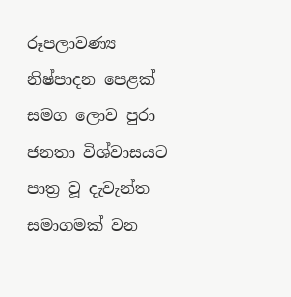රූපලාවණ්‍ය නිෂ්පාදන පෙළක් සමග ලොව පුරා ජනතා විශ්වාසයට පාත්‍ර වූ දැවැන්ත සමාගමක් වන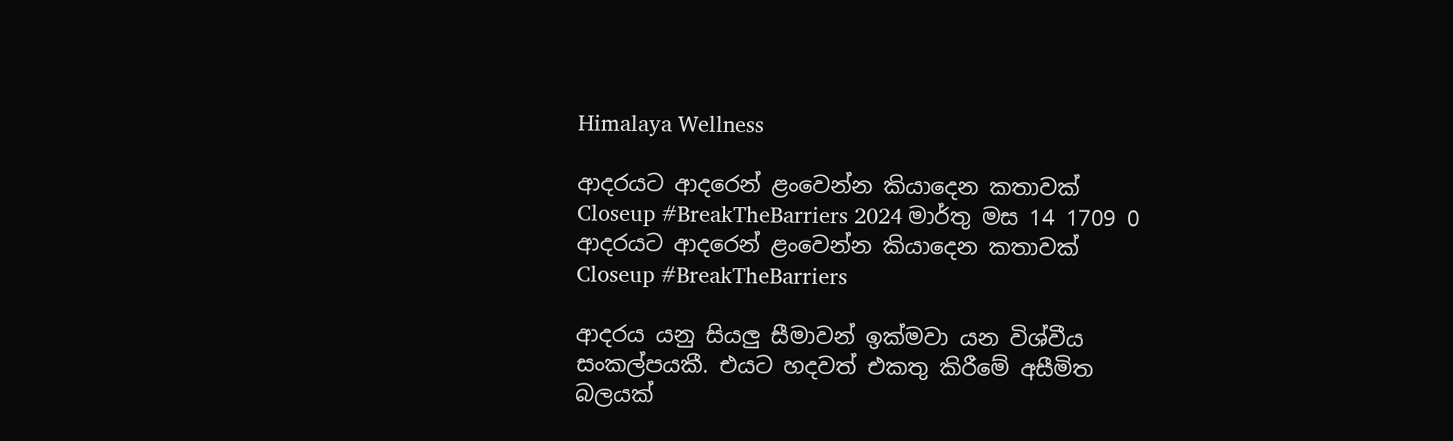Himalaya Wellness

ආදරයට ආදරෙන් ළංවෙන්න කියාදෙන කතාවක් Closeup #BreakTheBarriers 2024 මාර්තු මස 14 1709 0
ආදරයට ආදරෙන් ළංවෙන්න කියාදෙන කතාවක් Closeup #BreakTheBarriers

ආදරය යනු සියලු සීමාවන් ඉක්මවා යන විශ්වීය සංකල්පයකී. එයට හදවත් එකතු කිරීමේ අසීමිත බලයක්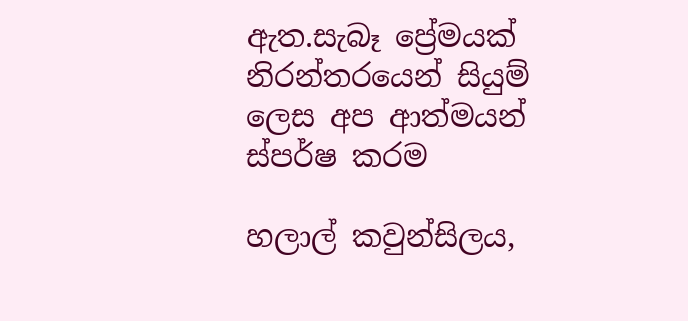ඇත.සැබෑ ප්‍රේමයක් නිරන්තරයෙන් සියුම් ලෙස අප ආත්මයන් ස්පර්ෂ කරම

හලාල් කවුන්සිලය,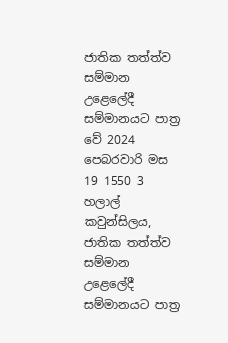ජාතික තත්ත්ව සම්මාන උළෙලේදී සම්මානයට පාත්‍ර වේ 2024 පෙබරවාරි මස 19 1550 3
හලාල් කවුන්සිලය, ජාතික තත්ත්ව සම්මාන උළෙලේදී සම්මානයට පාත්‍ර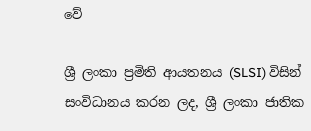වේ

ශ්‍රී ලංකා ප්‍රමිති ආයතනය (SLSI) විසින් සංවිධානය කරන ලද, ශ්‍රී ලංකා ජාතික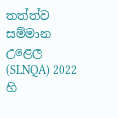තත්ත්ව සම්මාන උළෙල (SLNQA) 2022 හි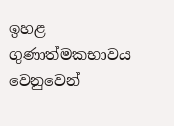ඉහළ ගුණාත්මකභාවය වෙනුවෙන්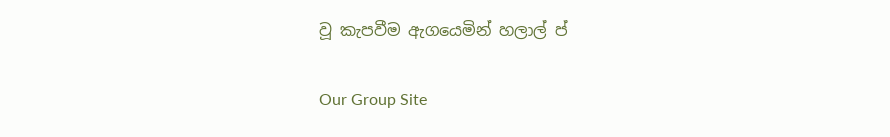වූ කැපවීම ඇගයෙමින් හලාල් ප්

Our Group Site